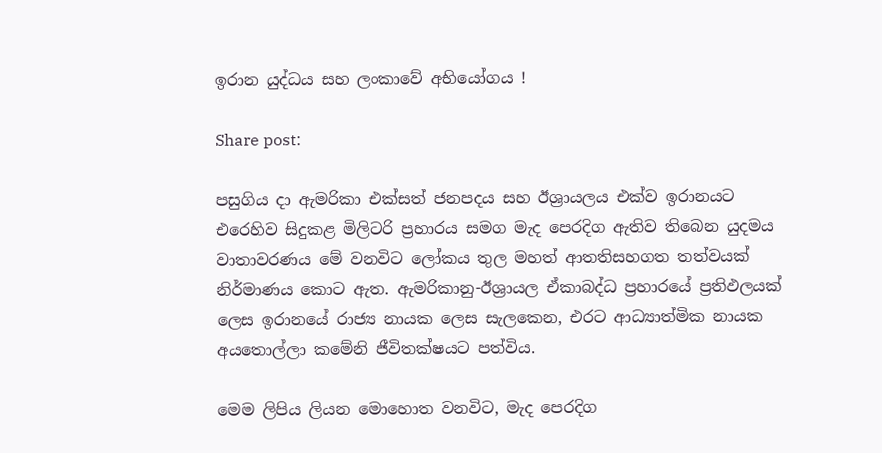ඉරාන යුද්ධය සහ ලංකාවේ අභියෝගය !

Share post:

පසුගිය දා ඇමරිකා එක්සත් ජනපදය සහ ඊශ්‍රායලය එක්ව ඉරානයට එරෙහිව සිදුකළ මිලිටරි ප්‍රහාරය සමග මැද පෙරදිග ඇතිව තිබෙන යුදමය වාතාවරණය මේ වනවිට ලෝකය තුල මහත් ආතතිසහගත තත්වයක් නිර්මාණය කොට ඇත. ඇමරිකානු-ඊශ්‍රායල ඒකාබද්ධ ප්‍රහාරයේ ප්‍රතිඵලයක් ලෙස ඉරානයේ රාජ්‍ය නායක ලෙස සැලකෙන, එරට ආධ්‍යාත්මික නායක අයතොල්ලා කමේනි ජීවිතක්ෂයට පත්විය.

මෙම ලිපිය ලියන මොහොත වනවිට, මැද පෙරදිග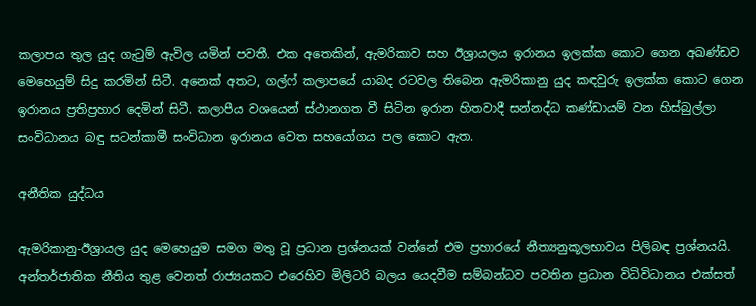කලාපය තුල යුද ගැටුම් ඇවිල යමින් පවතී. එක අතෙකින්, ඇමරිකාව සහ ඊශ්‍රායලය ඉරානය ඉලක්ක කොට ගෙන අඛණ්ඩව මෙහෙයුම් සිදු කරමින් සිටී. අනෙක් අතට, ගල්ෆ් කලාපයේ යාබද රටවල තිබෙන ඇමරිකානු යුද කඳවුරු ඉලක්ක කොට‍ ගෙන ඉරානය ප්‍රතිප්‍රහාර දෙමින් සිටී. කලාපීය වශයෙන් ස්ථානගත වී සිටින ඉරාන හිතවාදී සන්නද්ධ කණ්ඩායම් වන හිස්බුල්ලා සංවිධානය බඳු සටන්කාමී සංවිධාන ඉරානය වෙත සහයෝගය පල කොට ඇත.

අනීතික යුද්ධය

ඇමරිකානු-ඊශ්‍රායල යුද මෙහෙයුම සමග මතු වූ ප්‍රධාන ප්‍රශ්නයක් වන්නේ එම ප්‍රහාරයේ නීත්‍යනුකූලභාවය පිලිබඳ ප්‍රශ්නයයි. අන්තර්ජාතික නීතිය තුළ වෙනත් රාජ්‍යයකට එරෙහිව මිලිටරි බලය යෙදවීම සම්බන්ධව පවතින ප්‍රධාන විධිවිධානය එක්සත්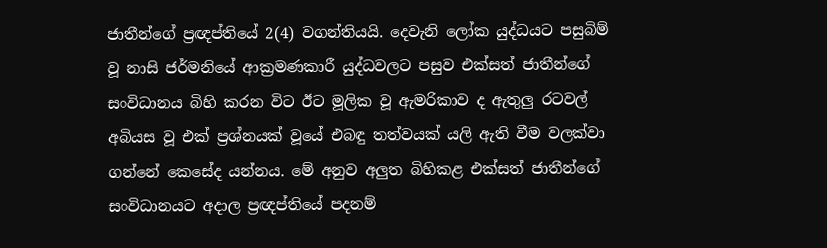ජාතීන්ගේ ප්‍රඥප්තියේ 2(4) වගන්තියයි. දෙවැනි ලෝක යුද්ධයට පසුබිම් වූ නාසි ජර්මනියේ ආක්‍රමණකාරී යුද්ධවලට පසුව එක්සත් ජාතීන්ගේ සංවිධානය බිහි කරන විට ඊට මූලික වූ ඇමරිකාව ද ඇතුලු රටවල් අබියස වූ එක් ප්‍රශ්නයක් වූයේ එබඳු තත්වයක් යලි ඇති වීම වලක්වා ගන්නේ කෙසේද යන්නය. මේ අනුව අලුත බිහිකළ එක්සත් ජාතීන්ගේ සංවිධානයට අදාල ප්‍රඥප්තියේ පදනම්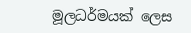මූලධර්මයක් ලෙස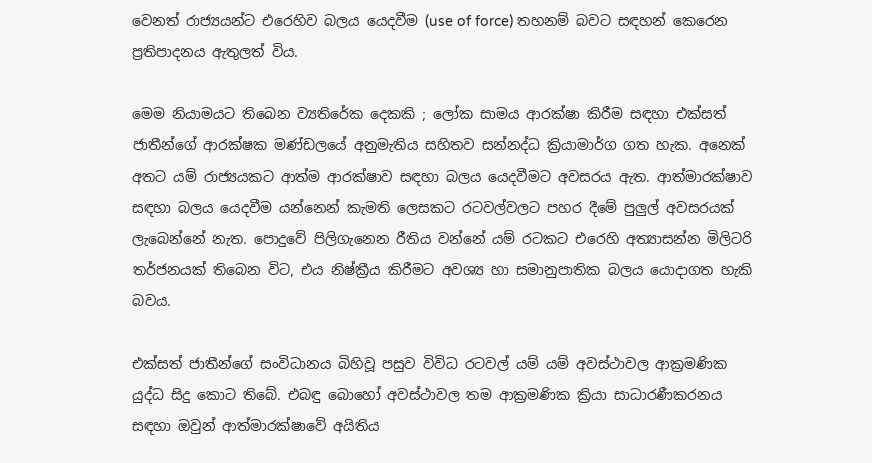වෙනත් රාජ්‍යයන්ට එරෙහිව බලය යෙදවීම (use of force) තහනම් බවට සඳහන් කෙරෙන ප්‍රතිපාදනය ඇතුලත් විය.

මෙම නියාමයට තිබෙන ව්‍යතිරේක දෙකකි ; ලෝක සාමය ආරක්ෂා කිරීම සඳහා එක්සත් ජාතීන්ගේ ආරක්ෂක මණ්ඩලයේ අනුමැතිය සහිතව සන්නද්ධ ක්‍රියාමාර්ග ගත හැක. අනෙක් අතට යම් රාජ්‍යයකට ආත්ම ආරක්ෂාව සඳහා බලය යෙදවීමට අවසරය ඇත. ආත්මාරක්ෂාව සඳහා බලය යෙදවීම යන්නෙන් කැමති ලෙසකට රටවල්වලට පහර දීමේ පුලුල් අවසරයක් ලැබෙන්නේ නැත. පොදුවේ පිලිගැනෙන රීතිය වන්නේ යම් රටකට එරෙහි අත්‍යාසන්න මිලිටරි තර්ජනයක් තිබෙන විට, එය නිෂ්ක්‍රීය කිරීමට අවශ්‍ය හා සමානුපාතික බලය යොදාගත හැකි බවය.

එක්සත් ජාතීන්ගේ සංවිධානය බිහිවූ පසුව විවිධ රටවල් යම් යම් අවස්ථාවල ආක්‍රමණික යුද්ධ සිදු කොට තිබේ. එබඳු බොහෝ අවස්ථාවල තම ආක්‍රමණික ක්‍රියා සාධාරණීකරනය සඳහා ඔවුන් ආත්මාරක්ෂාවේ අයිතිය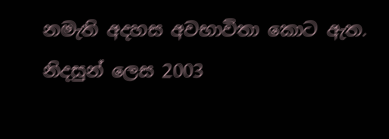නමැති අදහස අවභාවිතා කොට ඇත. නිදසුන් ලෙස 2003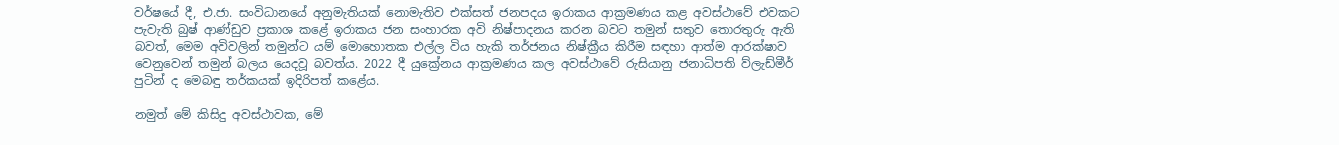වර්ෂයේ දී, එ.ජා. සංවිධානයේ අනුමැතියක් නොමැතිව එක්සත් ජනපදය ඉරාකය ආක්‍රමණය කළ අවස්ථාවේ එවකට පැවැති බුෂ් ආණ්ඩුව ප්‍රකාශ කළේ ඉරාකය ජන සංහාරක අවි නිෂ්පාදනය කරන බවට තමුන් සතුව තොරතුරු ඇති බවත්, මෙම අවිවලින් තමුන්ට යම් මොහොතක එල්ල විය හැකි තර්ජනය නිෂ්ක්‍රීය කිරීම සඳහා ආත්ම ආරක්ෂාව වෙනුවෙන් තමුන් බලය යෙදවූ බවත්ය. 2022 දී යුක්‍රේනය ආක්‍රමණය කල අවස්ථාවේ රුසියානු ජනාධිපති ව්ලැඩ්මීර් පුටින් ද මෙබඳු තර්කයක් ඉදිරිපත් කළේය.

නමුත් මේ කිසිදු අවස්ථාවක, මේ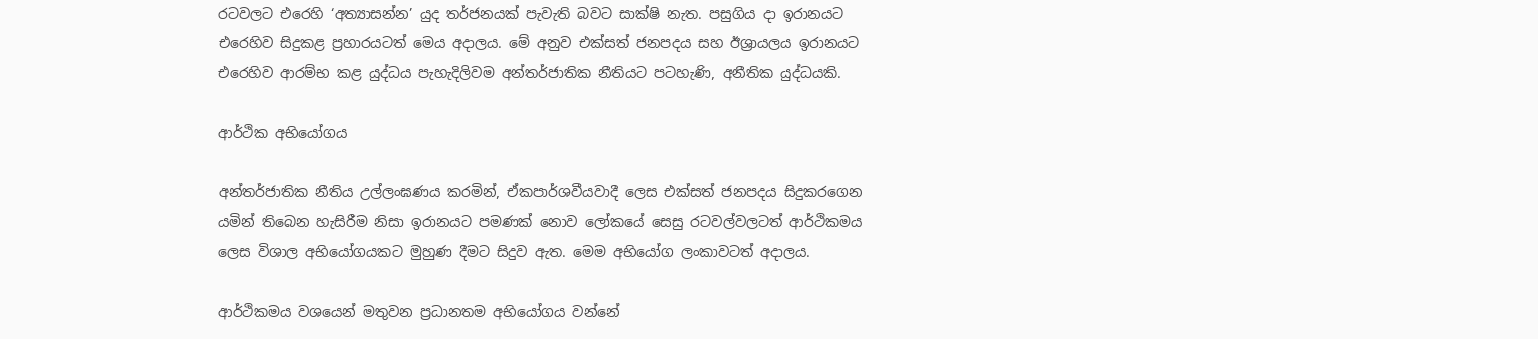රටවලට එරෙහි ‘අත්‍යාසන්න’ යුද තර්ජනයක් පැවැති බවට සාක්ෂි නැත. පසුගිය දා ඉරානයට එරෙහිව සිදුකළ ප්‍රහාරයටත් මෙය අදාලය. මේ අනුව එක්සත් ජනපදය සහ ඊශ්‍රායලය ඉරානයට එරෙහිව ආරම්භ කළ යුද්ධය පැහැදිලිවම අන්තර්ජාතික නීතියට පටහැණි, අනීතික යුද්ධයකි.

ආර්ථික අභියෝගය

අන්තර්ජාතික නීතිය උල්ලංඝණය කරමින්, ඒකපාර්ශවීයවාදී ලෙස එක්සත් ජනපදය සිදුකරගෙන යමින් තිබෙන හැසිරීම නිසා ඉරානයට පමණක් නොව ලෝකයේ සෙසු රටවල්වලටත් ආර්ථිකමය  ලෙස විශාල අභියෝගයකට මුහුණ දීමට සිදුව ඇත. මෙම අභියෝග ලංකාවටත් අදාලය.

ආර්ථිකමය වශයෙන් මතුවන ප්‍රධානතම අභියෝගය වන්නේ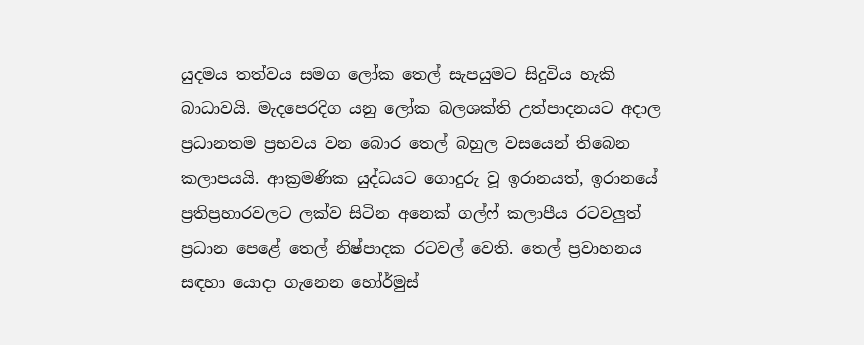යුදමය තත්වය සමග ලෝක තෙල් සැපයුමට සිදුවිය හැකි බාධාවයි. මැදපෙරදිග යනු ලෝක බලශක්ති උත්පාදනයට අදාල ප්‍රධානතම ප්‍රභවය වන බොර තෙල් බහුල වසයෙන් තිබෙන කලාපයයි. ආක්‍රමණික යුද්ධයට ගොදුරු වූ ඉරානයත්, ඉරානයේ ප්‍රතිප්‍රහාරවලට ලක්ව සිටින අනෙක් ගල්ෆ් කලාපීය රටවලුත් ප්‍රධාන පෙළේ තෙල් නිෂ්පාදක රටවල් වෙති. තෙල් ප්‍රවාහනය සඳහා යොදා ගැනෙන හෝර්මුස්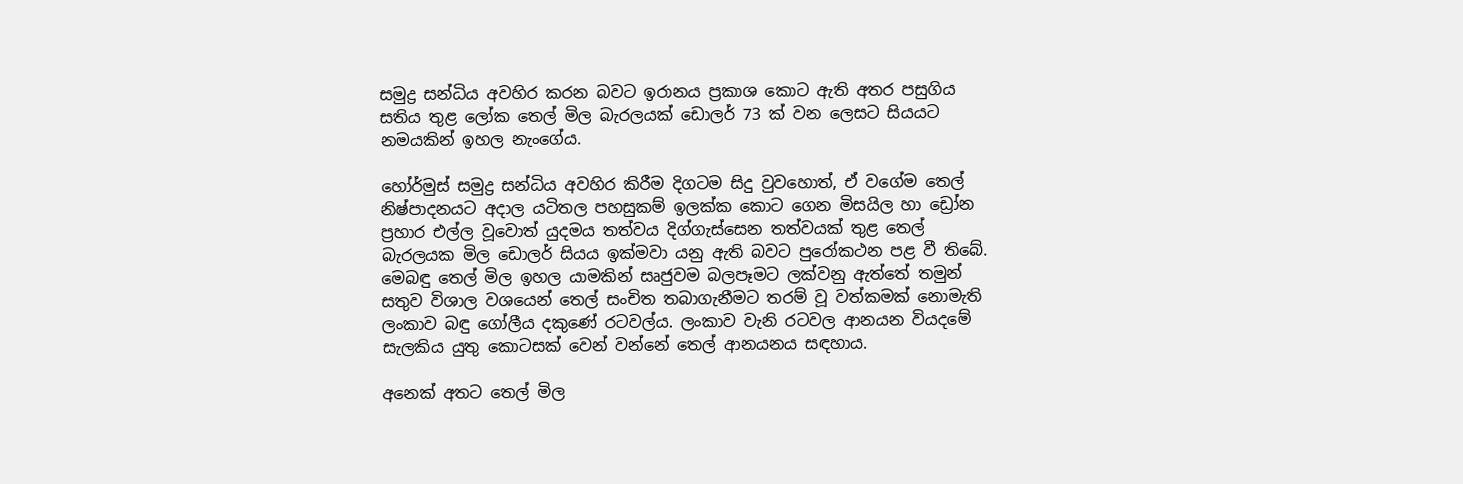සමුද්‍ර සන්ධිය අවහිර කරන බවට ඉරානය ප්‍රකාශ කොට ඇති අතර පසුගිය සතිය තුළ ලෝක තෙල් මිල බැරලයක් ඩොලර් 73 ක් වන ලෙසට සියයට නමයකින් ඉහල නැංගේය.

හෝර්මුස් සමුද්‍ර සන්ධිය අවහිර කිරීම දිගටම සිදු වුවහොත්, ඒ වගේම තෙල් නිෂ්පාදනයට අදාල යටිතල පහසුකම් ඉලක්ක කොට ගෙන මිසයිල හා ඩ්‍රෝන ප්‍රහාර එල්ල වූවොත් යුදමය තත්වය දිග්ගැස්සෙන තත්වයක් තුළ තෙල් බැරලයක මිල ඩොලර් සියය ඉක්මවා යනු ඇති බවට පුරෝකථන පළ වී තිබේ. මෙබඳු තෙල් මිල ඉහල යාමකින් සෘජුවම බලපෑමට ලක්වනු ඇත්තේ තමුන් සතුව විශාල වශයෙන් තෙල් සංචිත තබාගැනීමට තරම් වූ වත්කමක් නොමැති ලංකාව බඳු ගෝලීය දකුණේ රටවල්ය. ලංකාව වැනි රටවල ආනයන වියදමේ සැලකිය යුතු කොටසක් වෙන් වන්නේ තෙල් ආනයනය සඳහාය.

අනෙක් අතට තෙල් මිල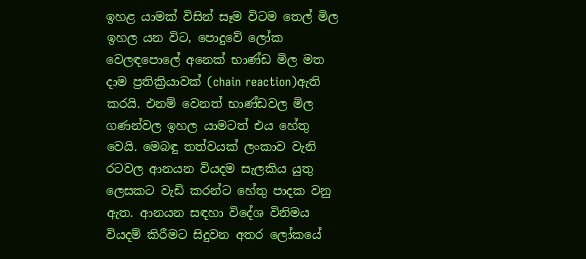ඉහළ යාමක් විසින් සෑම විටම තෙල් මිල ඉහල යන විට, පොදුවේ ලෝක වෙලඳපොලේ අනෙක් භාණ්ඩ මිල මත දාම ප්‍රතික්‍රියාවක් (chain reaction)ඇති කරයි. එනම් වෙනත් භාණ්ඩවල මිල ගණන්වල ඉහල යාමටත් එය හේතු වෙයි. මෙබඳු තත්වයක් ලංකාව වැනි රටවල ආනයන වියදම සැලකිය යුතු ලෙසකට වැඩි කරන්ට හේතු පාදක වනු ඇත. ආනයන සඳහා විදේශ විනිමය වියදම් කිරීමට සිදුවන අතර ලෝකයේ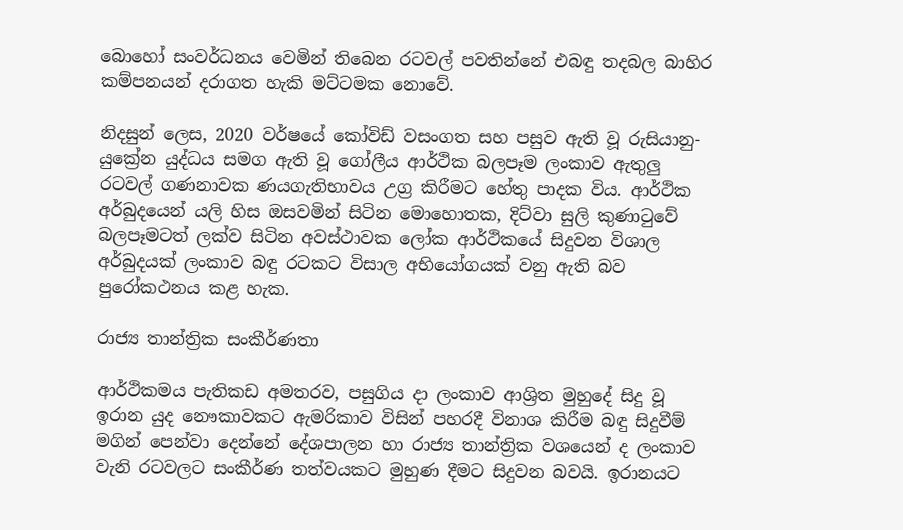බොහෝ සංවර්ධනය වෙමින් තිබෙන රටවල් පවතින්නේ එබඳු තදබල බාහිර කම්පනයන් දරාගත හැකි මට්ටමක නොවේ.

නිදසුන් ලෙස, 2020 වර්ෂයේ කෝවිඩ් වසංගත සහ පසුව ඇති වූ රුසියානු-යුක්‍රේන යුද්ධය සමග ඇති වූ ගෝලීය ආර්ථික බලපෑම ලංකාව ඇතුලු රටවල් ගණනාවක ණයගැතිභාවය උග්‍ර කිරීමට හේතු පාදක විය. ආර්ථික අර්බුදයෙන් යලි හිස ඔසවමින් සිටින මොහොතක, දිට්වා සුලි කුණාටුවේ බලපෑමටත් ලක්ව සිටින අවස්ථාවක ලෝක ආර්ථිකයේ සිදුවන විශාල අර්බුදයක් ලංකාව බඳු රටකට විසාල අභියෝගයක් වනු ඇති බව පුරෝකථනය කළ හැක.

රාජ්‍ය තාන්ත්‍රික සංකීර්ණතා

ආර්ථිකමය පැතිකඩ අමතරව, පසුගිය දා ලංකාව ආශ්‍රිත මුහුදේ සිදු වූ ඉරාන යුද නෞකාවකට ඇමරිකාව විසින් පහරදී විනාශ කිරීම බඳු සිදුවීම් මගින් පෙන්වා දෙන්නේ දේශපාලන හා රාජ්‍ය තාන්ත්‍රික වශයෙන් ද ලංකාව වැනි රටවලට සංකීර්ණ තත්වයකට මුහුණ දීමට සිදුවන බවයි. ඉරානයට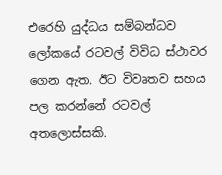එරෙහි යුද්ධය සම්බන්ධව ලෝකයේ රටවල් විවිධ ස්ථාවර ගෙන ඇත. ඊට විවෘතව සහය පල කරන්නේ රටවල් අතලොස්සකි.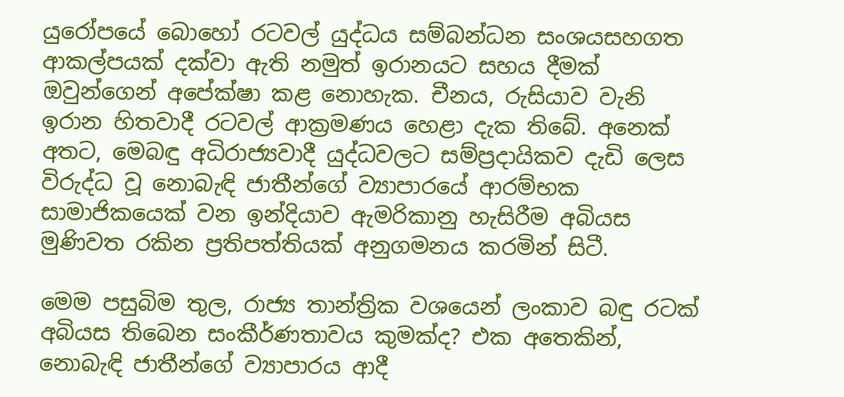යුරෝපයේ බොහෝ රටවල් යුද්ධය සම්බන්ධන සංශයසහගත ආකල්පයක් දක්වා ඇති නමුත් ඉරානයට සහය දීමක් ඔවුන්ගෙන් අපේක්ෂා කළ නොහැක. චීනය, රුසියාව වැනි ඉරාන හිතවාදී රටවල් ආක්‍රමණය හෙළා දැක තිබේ. අනෙක් අතට, මෙබඳු අධිරාජ්‍යවාදී යුද්ධවලට සම්ප්‍රදායිකව දැඩි ලෙස විරුද්ධ වූ නොබැඳි ජාතීන්ගේ ව්‍යාපාරයේ ආරම්භක සාමාජිකයෙක් වන ඉන්දියාව ඇමරිකානු හැසිරීම අබියස මුණිවත රකින ප්‍රතිපත්තියක් අනුගමනය කරමින් සිටී.

මෙම පසුබිම තුල, රාජ්‍ය තාන්ත්‍රික වශයෙන් ලංකාව බඳු රටක් අබියස තිබෙන සංකීර්ණතාවය කුමක්ද? එක අතෙකින්, නොබැඳි ජාතීන්ගේ ව්‍යාපාරය ආදී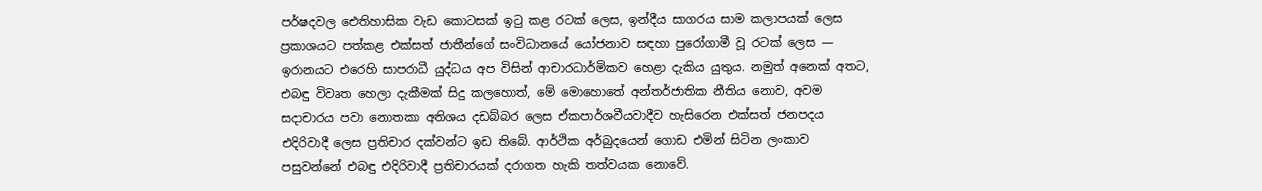පර්ෂදවල ඓතිහාසික වැඩ කොටසක් ඉටු කළ රටක් ලෙස, ඉන්දීය සාගරය සාම කලාපයක් ලෙස ප්‍රකාශයට පත්කළ එක්සත් ජාතීන්ගේ සංවිධානයේ යෝජනාව සඳහා පුරෝගාමී වූ රටක් ලෙස —  ඉරානයට එරෙහි සාපරාධී යුද්ධය අප විසින් ආචාරධාර්මිකව හෙළා දැකිය යුතුය. නමුත් අනෙක් අතට, එබඳු විවෘත හෙලා දැකීමක් සිදු කලහොත්, මේ මොහොතේ අන්තර්ජාතික නීතිය නොව, අවම සදාචාරය පවා නොතකා අතිශය දඩබ්බර ලෙස ඒකපාර්ශවීයවාදීව හැසිරෙන එක්සත් ජනපදය එදිරිවාදී ලෙස ප්‍රතිචාර දක්වන්ට ඉඩ තිබේ. ආර්ථික අර්බුදයෙන් ගොඩ එමින් සිටින ලංකාව පසුවන්නේ එබඳු එදිරිවාදී ප්‍රතිචාරයක් දරාගත හැකි තත්වයක නොවේ.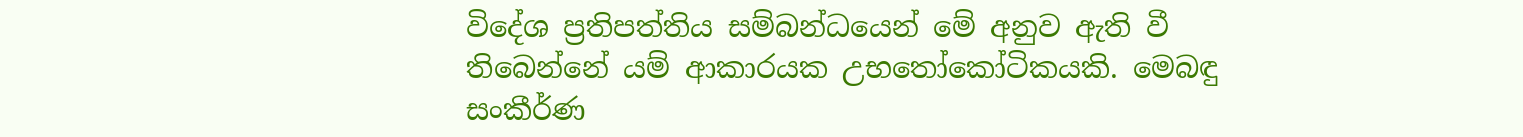විදේශ ප්‍රතිපත්තිය සම්බන්ධයෙන් මේ අනුව ඇති වී තිබෙන්නේ යම් ආකාරයක උභතෝකෝටිකයකි. මෙබඳු සංකීර්ණ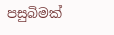පසුබිමක්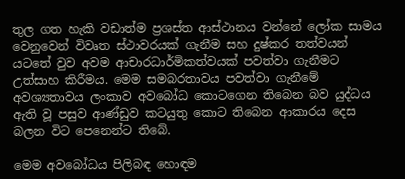තුල ගත හැකි වඩාත්ම ප්‍රශස්ත ආස්ථානය වන්නේ ලෝක සාමය වෙනුවෙන් විවෘත ස්ථාවරයක් ගැනීම සහ දුෂ්කර තත්වයන් යටතේ වුව අවම ආචාරධාර්මිකත්වයක් පවත්වා ගැනීමට උත්සාහ කිරීමය. මෙම සමබරතාවය පවත්වා ගැනීමේ අවශ්‍යතාවය ලංකාව අවබෝධ කොටගෙන තිබෙන බව යුද්ධය ඇති වූ පසුව ආණ්ඩුව කටයුතු කොට තිබෙන ආකාරය දෙස බලන විට පෙනෙන්ට තිබේ.

මෙම අවබෝධය පිලිබඳ හොඳම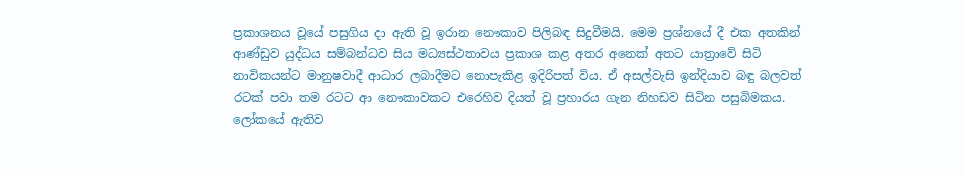ප්‍රකාශනය වූයේ පසුගිය දා ඇති වූ ඉරාන නෞකාව පිලිබඳ සිදුවීමයි. මෙම ප්‍රශ්නයේ දී එක අතකින් ආණ්ඩුව යුද්ධය සම්බන්ධව සිය මධ්‍යස්ථතාවය ප්‍රකාශ කළ අතර අනෙක් අතට යාත්‍රාවේ සිටි නාවිකයන්ට මානුෂවාදී ආධාර ලබාදීමට නොපැකිළ ඉදිරිපත් විය. ඒ අසල්වැසි ඉන්දියාව බඳු බලවත් රටක් පවා තම රටට ආ නෞකාවකට එරෙහිව දියත් වූ ප්‍රහාරය ගැන නිහඩව සිටින පසුබිමකය. ලෝකයේ ඇතිව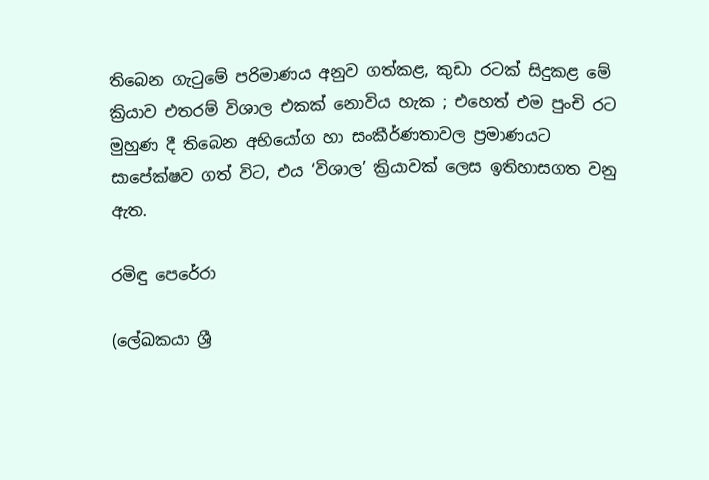තිබෙන ගැටුමේ පරිමාණය අනුව ගත්කළ, කුඩා රටක් සිදුකළ මේ ක්‍රියාව එතරම් විශාල එකක් නොවිය හැක ; එහෙත් එම පුංචි රට මුහුණ දී තිබෙන අභියෝග හා සංකීර්ණතාවල ප්‍රමාණයට සාපේක්ෂව ගත් විට, එය ‘විශාල’ ක්‍රියාවක් ලෙස ඉතිහාසගත වනු ඇත.

රමිඳු පෙරේරා

(ලේඛකයා ශ්‍රී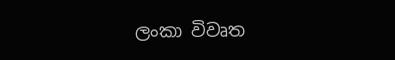ලංකා විවෘත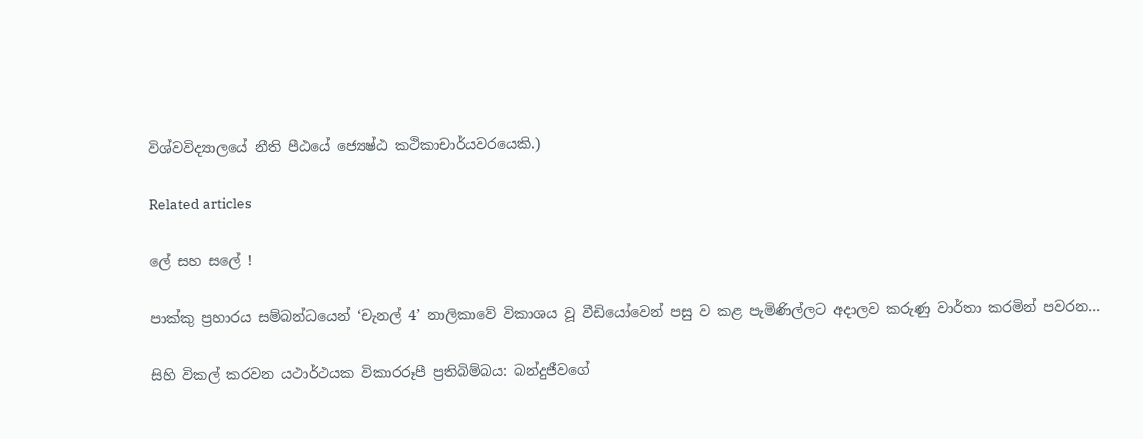විශ්වවිද්‍යාලයේ නීති පීඨයේ ජ්‍යෙෂ්ඨ කථිකාචාර්යවරයෙකි.)

Related articles

ලේ සහ සලේ !

පාක්කු ප්‍රහාරය සම්බන්ධයෙන් ‘චැනල් 4’ නාලිකාවේ විකාශය වූ වීඩියෝවෙන් පසු ව කළ පැමිණිල්ලට අදාලව කරුණු වාර්තා කරමින් පවරන...

සිහි විකල් කරවන යථාර්ථයක විකාරරූපී ප්‍රතිබිම්බය: බන්දුජීවගේ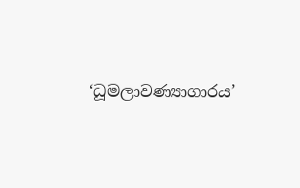‘ධූමලාවණ්‍යාගාරය’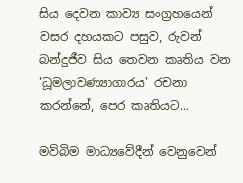සිය දෙවන කාව්‍ය සංග්‍රහයෙන් වසර දහයකට පසුව, රුවන් බන්දුජීව සිය තෙවන කෘතිය වන 'ධූමලාවණ්‍යාගාරය' රචනා කරන්නේ, පෙර කෘතියට...

මව්බිම මාධ්‍යවේදීන් වෙනුවෙන්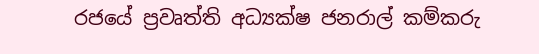රජයේ ප්‍රවෘත්ති අධ්‍යක්ෂ ජනරාල් කම්කරු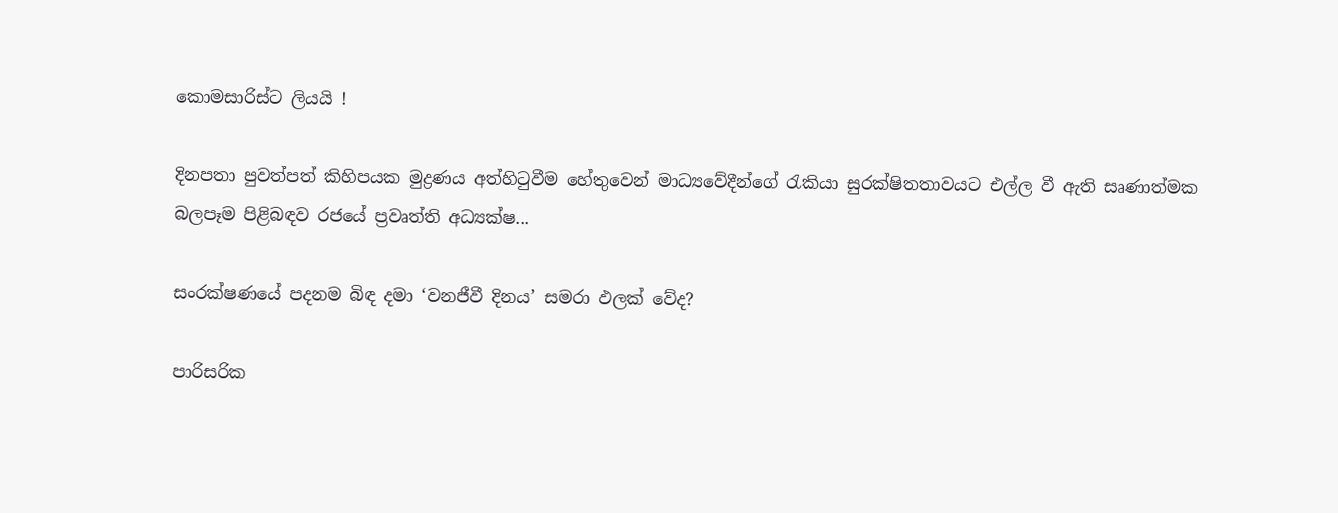කොමසාරිස්ට ලියයි !

දිනපතා පුවත්පත් කිහිපයක මුද්‍රණය අත්හිටුවීම හේතුවෙන් මාධ්‍යවේදීන්ගේ රැකියා සුරක්ෂිතතාවයට එල්ල වී ඇති සෘණාත්මක බලපෑම පිළිබඳව රජයේ ප්‍රවෘත්ති අධ්‍යක්ෂ...

සංරක්ෂණයේ පදනම බිඳ දමා ‘වනජීවී දිනය’ සමරා ඵලක් වේද?

පාරිසරික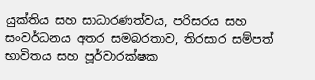යුක්තිය සහ සාධාරණත්වය, පරිසරය සහ සංවර්ධනය අතර සමබරතාව, තිරසාර සම්පත් භාවිතය සහ පූර්වාරක්ෂක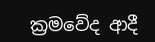ක්‍රමවේද ආදී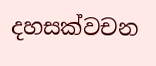දහසක්වචන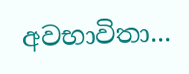අවභාවිතා...